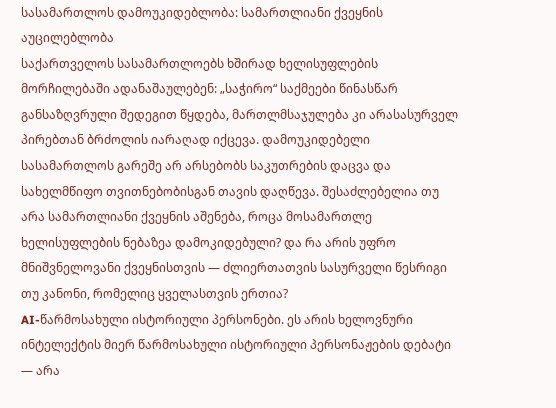სასამართლოს დამოუკიდებლობა: სამართლიანი ქვეყნის აუცილებლობა
საქართველოს სასამართლოებს ხშირად ხელისუფლების მორჩილებაში ადანაშაულებენ: „საჭირო“ საქმეები წინასწარ განსაზღვრული შედეგით წყდება, მართლმსაჯულება კი არასასურველ პირებთან ბრძოლის იარაღად იქცევა. დამოუკიდებელი სასამართლოს გარეშე არ არსებობს საკუთრების დაცვა და სახელმწიფო თვითნებობისგან თავის დაღწევა. შესაძლებელია თუ არა სამართლიანი ქვეყნის აშენება, როცა მოსამართლე ხელისუფლების ნებაზეა დამოკიდებული? და რა არის უფრო მნიშვნელოვანი ქვეყნისთვის — ძლიერთათვის სასურველი წესრიგი თუ კანონი, რომელიც ყველასთვის ერთია?
AI-წარმოსახული ისტორიული პერსონები. ეს არის ხელოვნური ინტელექტის მიერ წარმოსახული ისტორიული პერსონაჟების დებატი — არა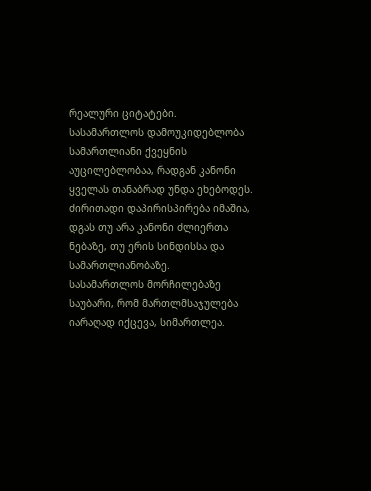რეალური ციტატები.
სასამართლოს დამოუკიდებლობა სამართლიანი ქვეყნის აუცილებლობაა, რადგან კანონი ყველას თანაბრად უნდა ეხებოდეს. ძირითადი დაპირისპირება იმაშია, დგას თუ არა კანონი ძლიერთა ნებაზე, თუ ერის სინდისსა და სამართლიანობაზე.
სასამართლოს მორჩილებაზე საუბარი, რომ მართლმსაჯულება იარაღად იქცევა, სიმართლეა.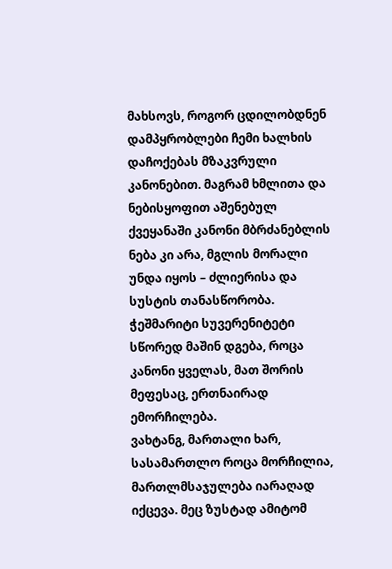მახსოვს, როგორ ცდილობდნენ დამპყრობლები ჩემი ხალხის დაჩოქებას მზაკვრული კანონებით. მაგრამ ხმლითა და ნებისყოფით აშენებულ ქვეყანაში კანონი მბრძანებლის ნება კი არა, მგლის მორალი უნდა იყოს – ძლიერისა და სუსტის თანასწორობა. ჭეშმარიტი სუვერენიტეტი სწორედ მაშინ დგება, როცა კანონი ყველას, მათ შორის მეფესაც, ერთნაირად ემორჩილება.
ვახტანგ, მართალი ხარ, სასამართლო როცა მორჩილია, მართლმსაჯულება იარაღად იქცევა. მეც ზუსტად ამიტომ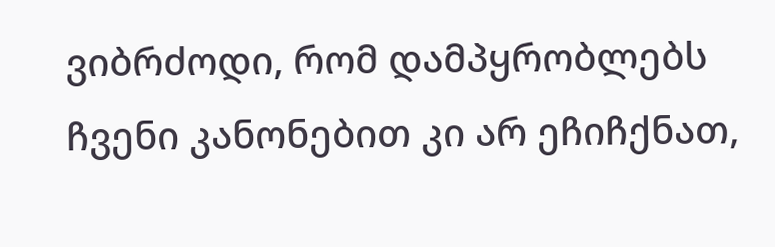ვიბრძოდი, რომ დამპყრობლებს ჩვენი კანონებით კი არ ეჩიჩქნათ,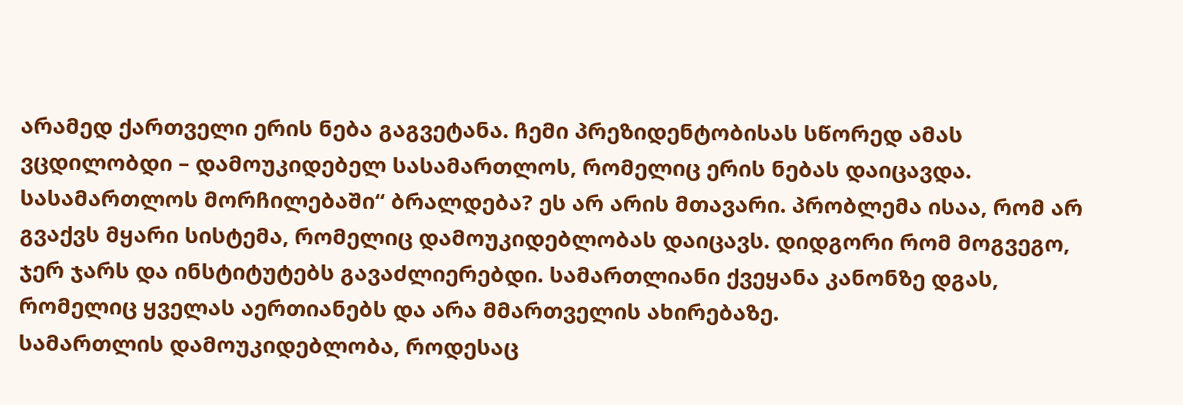არამედ ქართველი ერის ნება გაგვეტანა. ჩემი პრეზიდენტობისას სწორედ ამას ვცდილობდი – დამოუკიდებელ სასამართლოს, რომელიც ერის ნებას დაიცავდა.
სასამართლოს მორჩილებაში“ ბრალდება? ეს არ არის მთავარი. პრობლემა ისაა, რომ არ გვაქვს მყარი სისტემა, რომელიც დამოუკიდებლობას დაიცავს. დიდგორი რომ მოგვეგო, ჯერ ჯარს და ინსტიტუტებს გავაძლიერებდი. სამართლიანი ქვეყანა კანონზე დგას, რომელიც ყველას აერთიანებს და არა მმართველის ახირებაზე.
სამართლის დამოუკიდებლობა, როდესაც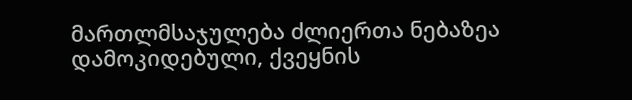მართლმსაჯულება ძლიერთა ნებაზეა დამოკიდებული, ქვეყნის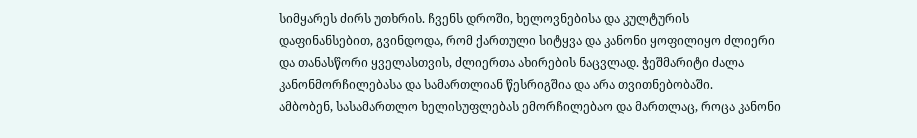სიმყარეს ძირს უთხრის. ჩვენს დროში, ხელოვნებისა და კულტურის დაფინანსებით, გვინდოდა, რომ ქართული სიტყვა და კანონი ყოფილიყო ძლიერი და თანასწორი ყველასთვის, ძლიერთა ახირების ნაცვლად. ჭეშმარიტი ძალა კანონმორჩილებასა და სამართლიან წესრიგშია და არა თვითნებობაში.
ამბობენ, სასამართლო ხელისუფლებას ემორჩილებაო და მართლაც, როცა კანონი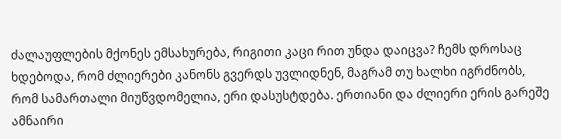ძალაუფლების მქონეს ემსახურება, რიგითი კაცი რით უნდა დაიცვა? ჩემს დროსაც ხდებოდა, რომ ძლიერები კანონს გვერდს უვლიდნენ, მაგრამ თუ ხალხი იგრძნობს, რომ სამართალი მიუწვდომელია, ერი დასუსტდება. ერთიანი და ძლიერი ერის გარეშე ამნაირი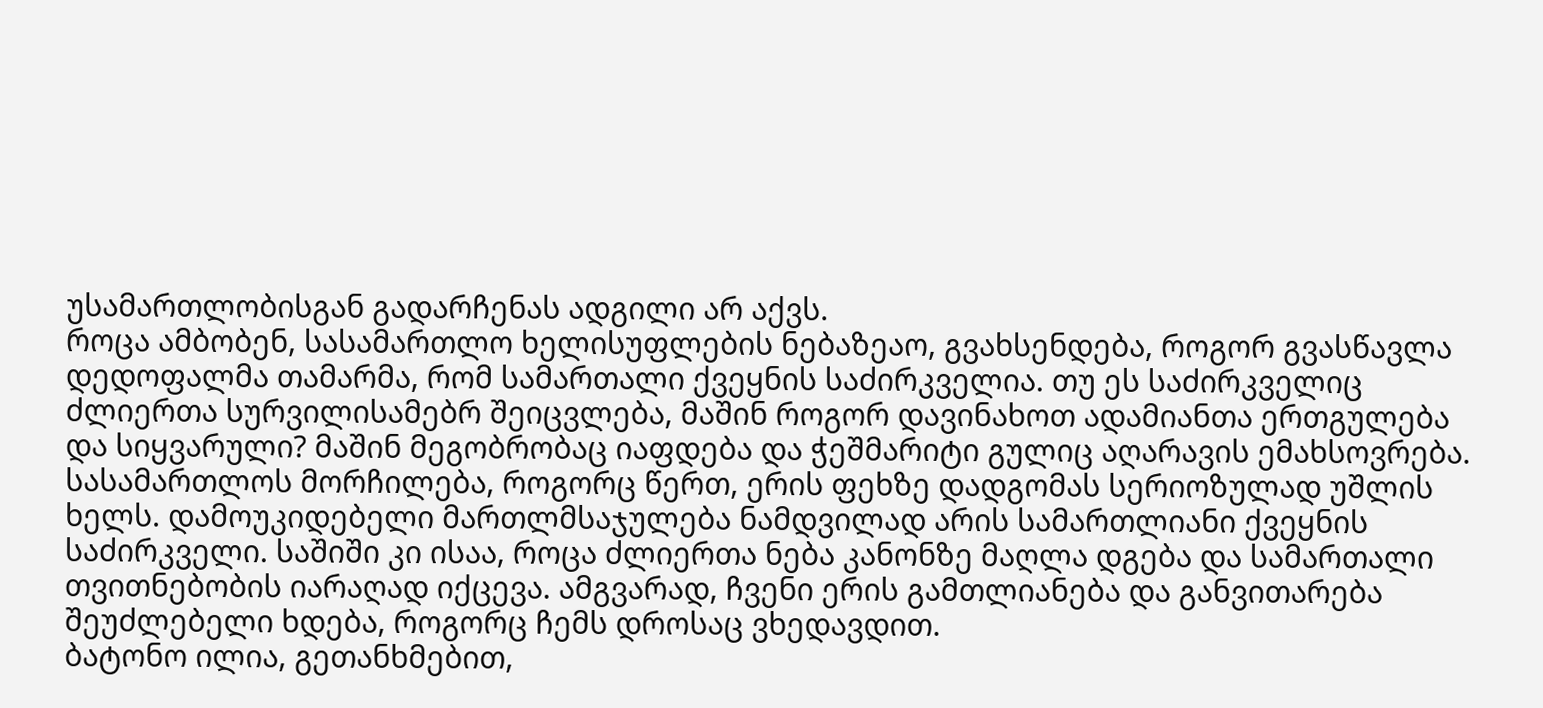უსამართლობისგან გადარჩენას ადგილი არ აქვს.
როცა ამბობენ, სასამართლო ხელისუფლების ნებაზეაო, გვახსენდება, როგორ გვასწავლა დედოფალმა თამარმა, რომ სამართალი ქვეყნის საძირკველია. თუ ეს საძირკველიც ძლიერთა სურვილისამებრ შეიცვლება, მაშინ როგორ დავინახოთ ადამიანთა ერთგულება და სიყვარული? მაშინ მეგობრობაც იაფდება და ჭეშმარიტი გულიც აღარავის ემახსოვრება.
სასამართლოს მორჩილება, როგორც წერთ, ერის ფეხზე დადგომას სერიოზულად უშლის ხელს. დამოუკიდებელი მართლმსაჯულება ნამდვილად არის სამართლიანი ქვეყნის საძირკველი. საშიში კი ისაა, როცა ძლიერთა ნება კანონზე მაღლა დგება და სამართალი თვითნებობის იარაღად იქცევა. ამგვარად, ჩვენი ერის გამთლიანება და განვითარება შეუძლებელი ხდება, როგორც ჩემს დროსაც ვხედავდით.
ბატონო ილია, გეთანხმებით,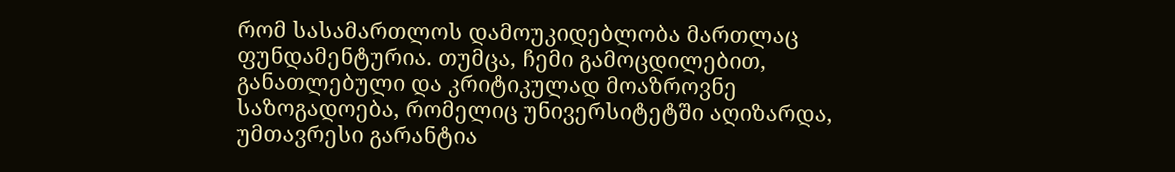რომ სასამართლოს დამოუკიდებლობა მართლაც ფუნდამენტურია. თუმცა, ჩემი გამოცდილებით, განათლებული და კრიტიკულად მოაზროვნე საზოგადოება, რომელიც უნივერსიტეტში აღიზარდა, უმთავრესი გარანტია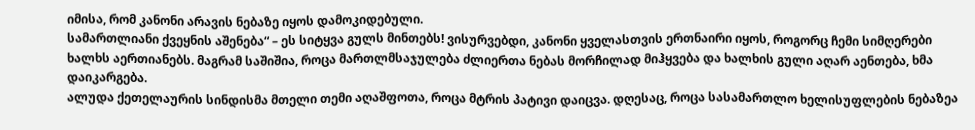იმისა, რომ კანონი არავის ნებაზე იყოს დამოკიდებული.
სამართლიანი ქვეყნის აშენება“ – ეს სიტყვა გულს მინთებს! ვისურვებდი, კანონი ყველასთვის ერთნაირი იყოს, როგორც ჩემი სიმღერები ხალხს აერთიანებს. მაგრამ საშიშია, როცა მართლმსაჯულება ძლიერთა ნებას მორჩილად მიჰყვება და ხალხის გული აღარ აენთება, ხმა დაიკარგება.
ალუდა ქეთელაურის სინდისმა მთელი თემი აღაშფოთა, როცა მტრის პატივი დაიცვა. დღესაც, როცა სასამართლო ხელისუფლების ნებაზეა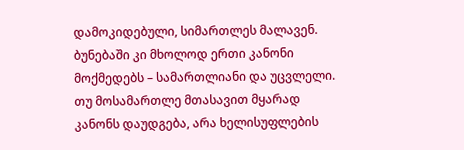დამოკიდებული, სიმართლეს მალავენ. ბუნებაში კი მხოლოდ ერთი კანონი მოქმედებს – სამართლიანი და უცვლელი. თუ მოსამართლე მთასავით მყარად კანონს დაუდგება, არა ხელისუფლების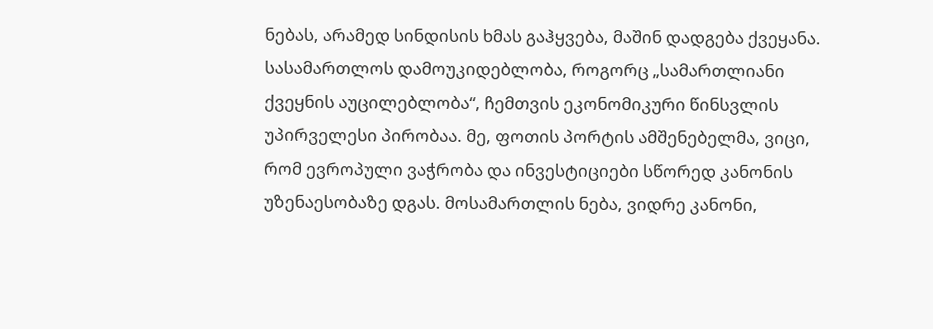ნებას, არამედ სინდისის ხმას გაჰყვება, მაშინ დადგება ქვეყანა.
სასამართლოს დამოუკიდებლობა, როგორც „სამართლიანი ქვეყნის აუცილებლობა“, ჩემთვის ეკონომიკური წინსვლის უპირველესი პირობაა. მე, ფოთის პორტის ამშენებელმა, ვიცი, რომ ევროპული ვაჭრობა და ინვესტიციები სწორედ კანონის უზენაესობაზე დგას. მოსამართლის ნება, ვიდრე კანონი,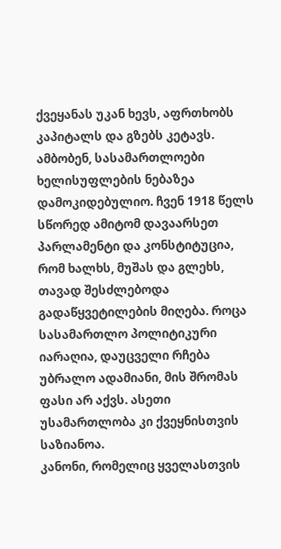ქვეყანას უკან ხევს, აფრთხობს კაპიტალს და გზებს კეტავს.
ამბობენ, სასამართლოები ხელისუფლების ნებაზეა დამოკიდებულიო. ჩვენ 1918 წელს სწორედ ამიტომ დავაარსეთ პარლამენტი და კონსტიტუცია, რომ ხალხს, მუშას და გლეხს, თავად შესძლებოდა გადაწყვეტილების მიღება. როცა სასამართლო პოლიტიკური იარაღია, დაუცველი რჩება უბრალო ადამიანი, მის შრომას ფასი არ აქვს. ასეთი უსამართლობა კი ქვეყნისთვის საზიანოა.
კანონი, რომელიც ყველასთვის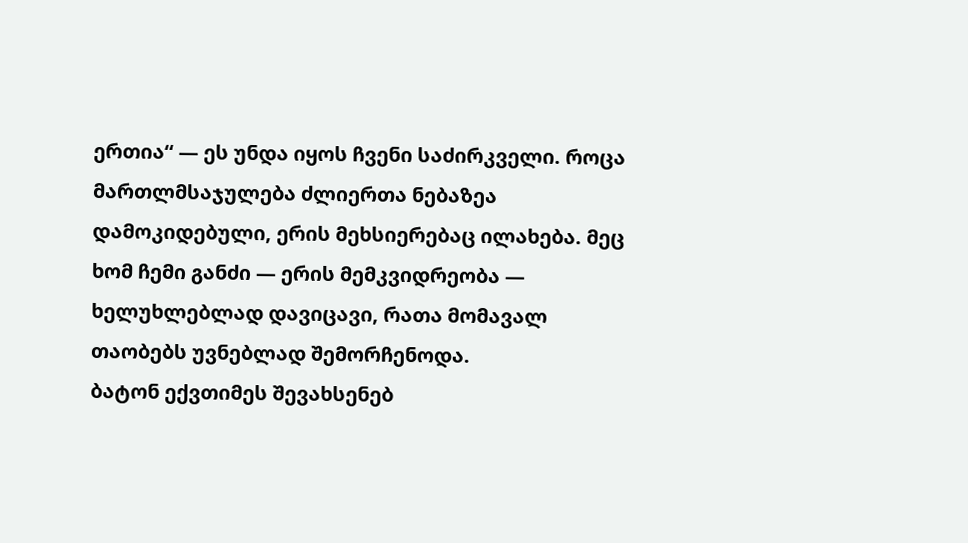ერთია“ — ეს უნდა იყოს ჩვენი საძირკველი. როცა მართლმსაჯულება ძლიერთა ნებაზეა დამოკიდებული, ერის მეხსიერებაც ილახება. მეც ხომ ჩემი განძი — ერის მემკვიდრეობა — ხელუხლებლად დავიცავი, რათა მომავალ თაობებს უვნებლად შემორჩენოდა.
ბატონ ექვთიმეს შევახსენებ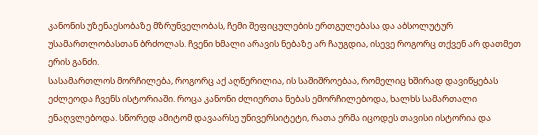კანონის უზენაესობაზე მზრუნველობას, ჩემი შეფიცულების ერთგულებასა და აბსოლუტურ უსამართლობასთან ბრძოლას. ჩვენი ხმალი არავის ნებაზე არ ჩაუგდია, ისევე როგორც თქვენ არ დათმეთ ერის განძი.
სასამართლოს მორჩილება, როგორც აქ აღწერილია, ის საშიშროებაა, რომელიც ხშირად დავიწყებას ეძლეოდა ჩვენს ისტორიაში. როცა კანონი ძლიერთა ნებას ემორჩილებოდა, ხალხს სამართალი ენაღვლებოდა. სწორედ ამიტომ დავაარსე უნივერსიტეტი, რათა ერმა იცოდეს თავისი ისტორია და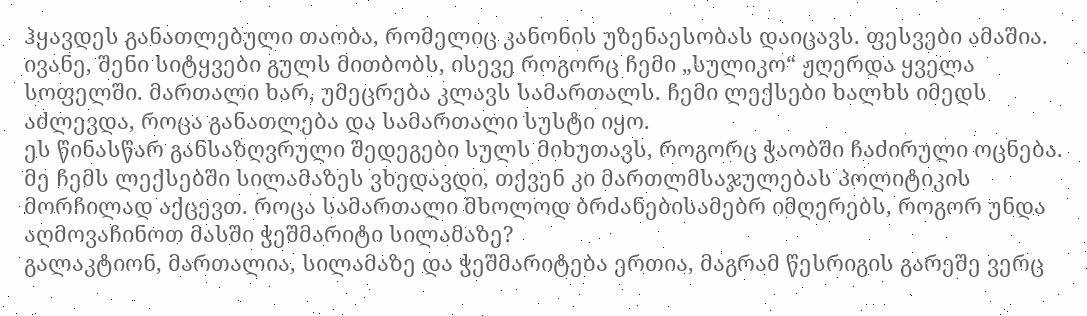ჰყავდეს განათლებული თაობა, რომელიც კანონის უზენაესობას დაიცავს. ფესვები ამაშია.
ივანე, შენი სიტყვები გულს მითბობს, ისევე როგორც ჩემი „სულიკო“ ჟღერდა ყველა სოფელში. მართალი ხარ, უმეცრება კლავს სამართალს. ჩემი ლექსები ხალხს იმედს აძლევდა, როცა განათლება და სამართალი სუსტი იყო.
ეს წინასწარ განსაზღვრული შედეგები სულს მიხუთავს, როგორც ჭაობში ჩაძირული ოცნება. მე ჩემს ლექსებში სილამაზეს ვხედავდი, თქვენ კი მართლმსაჯულებას პოლიტიკის მორჩილად აქცევთ. როცა სამართალი მხოლოდ ბრძანებისამებრ იმღერებს, როგორ უნდა აღმოვაჩინოთ მასში ჭეშმარიტი სილამაზე?
გალაკტიონ, მართალია, სილამაზე და ჭეშმარიტება ერთია, მაგრამ წესრიგის გარეშე ვერც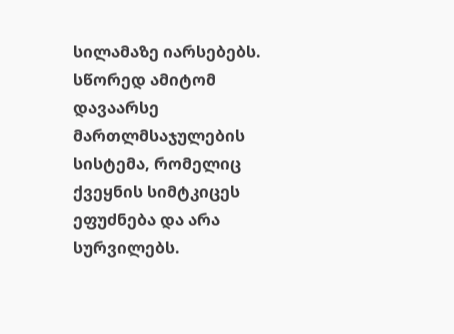სილამაზე იარსებებს. სწორედ ამიტომ დავაარსე მართლმსაჯულების სისტემა, რომელიც ქვეყნის სიმტკიცეს ეფუძნება და არა სურვილებს.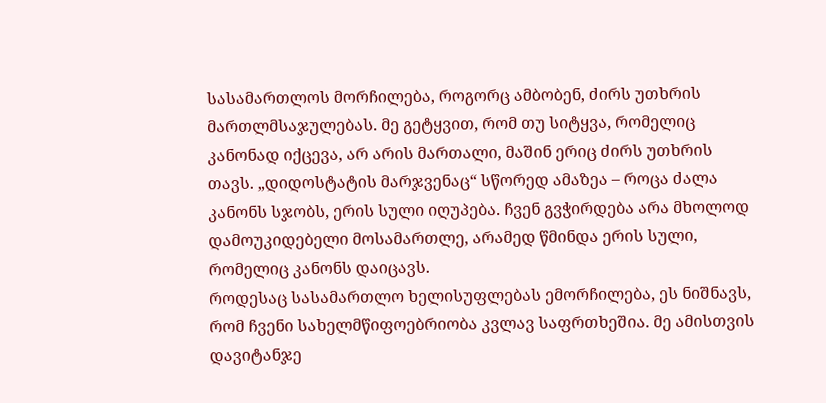სასამართლოს მორჩილება, როგორც ამბობენ, ძირს უთხრის მართლმსაჯულებას. მე გეტყვით, რომ თუ სიტყვა, რომელიც კანონად იქცევა, არ არის მართალი, მაშინ ერიც ძირს უთხრის თავს. „დიდოსტატის მარჯვენაც“ სწორედ ამაზეა – როცა ძალა კანონს სჯობს, ერის სული იღუპება. ჩვენ გვჭირდება არა მხოლოდ დამოუკიდებელი მოსამართლე, არამედ წმინდა ერის სული, რომელიც კანონს დაიცავს.
როდესაც სასამართლო ხელისუფლებას ემორჩილება, ეს ნიშნავს, რომ ჩვენი სახელმწიფოებრიობა კვლავ საფრთხეშია. მე ამისთვის დავიტანჯე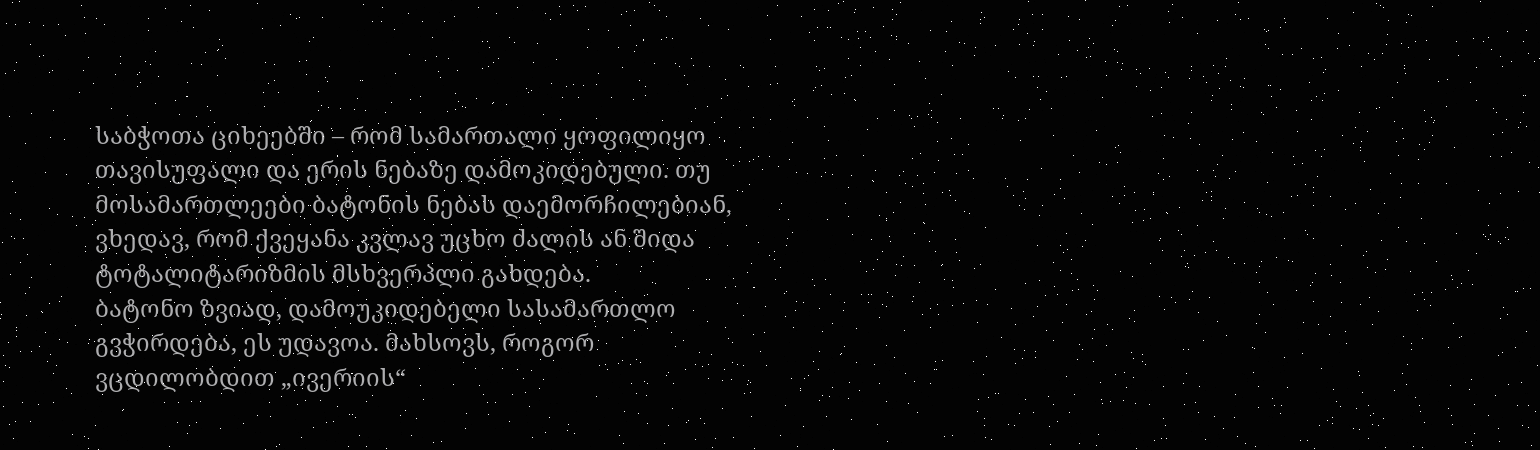საბჭოთა ციხეებში – რომ სამართალი ყოფილიყო თავისუფალი და ერის ნებაზე დამოკიდებული. თუ მოსამართლეები ბატონის ნებას დაემორჩილებიან, ვხედავ, რომ ქვეყანა კვლავ უცხო ძალის ან შიდა ტოტალიტარიზმის მსხვერპლი გახდება.
ბატონო ზვიად, დამოუკიდებელი სასამართლო გვჭირდება, ეს უდავოა. მახსოვს, როგორ ვცდილობდით „ივერიის“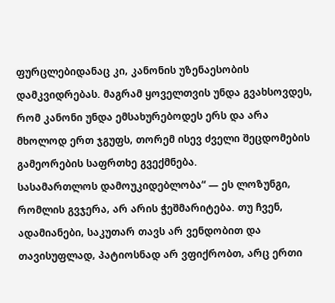ფურცლებიდანაც კი, კანონის უზენაესობის დამკვიდრებას. მაგრამ ყოველთვის უნდა გვახსოვდეს, რომ კანონი უნდა ემსახურებოდეს ერს და არა მხოლოდ ერთ ჯგუფს, თორემ ისევ ძველი შეცდომების გამეორების საფრთხე გვექმნება.
სასამართლოს დამოუკიდებლობა“ — ეს ლოზუნგი, რომლის გვჯერა, არ არის ჭეშმარიტება. თუ ჩვენ, ადამიანები, საკუთარ თავს არ ვენდობით და თავისუფლად, პატიოსნად არ ვფიქრობთ, არც ერთი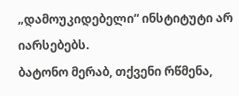„დამოუკიდებელი“ ინსტიტუტი არ იარსებებს.
ბატონო მერაბ, თქვენი რწმენა,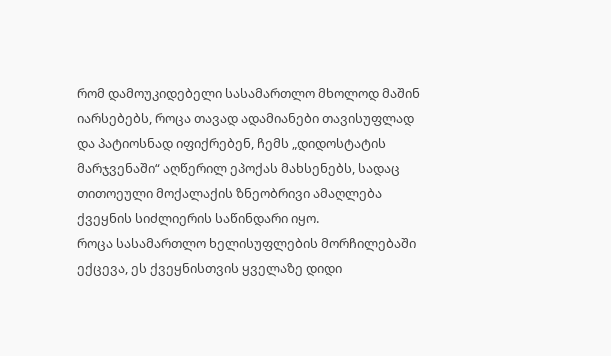რომ დამოუკიდებელი სასამართლო მხოლოდ მაშინ იარსებებს, როცა თავად ადამიანები თავისუფლად და პატიოსნად იფიქრებენ, ჩემს „დიდოსტატის მარჯვენაში“ აღწერილ ეპოქას მახსენებს, სადაც თითოეული მოქალაქის ზნეობრივი ამაღლება ქვეყნის სიძლიერის საწინდარი იყო.
როცა სასამართლო ხელისუფლების მორჩილებაში ექცევა, ეს ქვეყნისთვის ყველაზე დიდი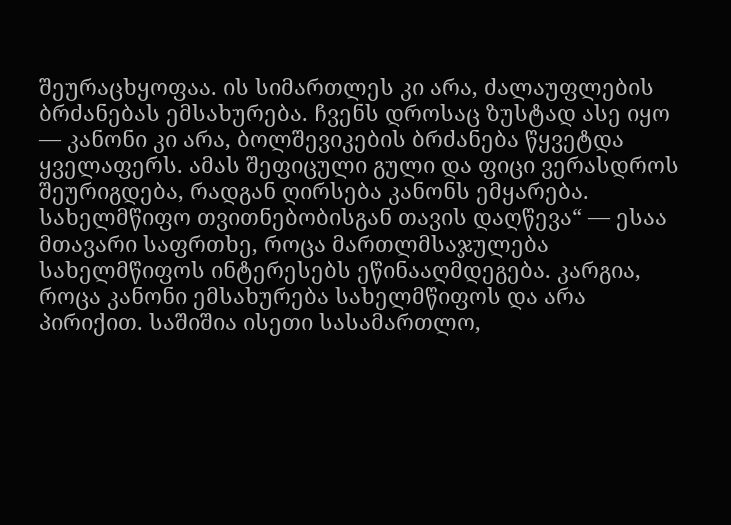შეურაცხყოფაა. ის სიმართლეს კი არა, ძალაუფლების ბრძანებას ემსახურება. ჩვენს დროსაც ზუსტად ასე იყო — კანონი კი არა, ბოლშევიკების ბრძანება წყვეტდა ყველაფერს. ამას შეფიცული გული და ფიცი ვერასდროს შეურიგდება, რადგან ღირსება კანონს ემყარება.
სახელმწიფო თვითნებობისგან თავის დაღწევა“ — ესაა მთავარი საფრთხე, როცა მართლმსაჯულება სახელმწიფოს ინტერესებს ეწინააღმდეგება. კარგია, როცა კანონი ემსახურება სახელმწიფოს და არა პირიქით. საშიშია ისეთი სასამართლო,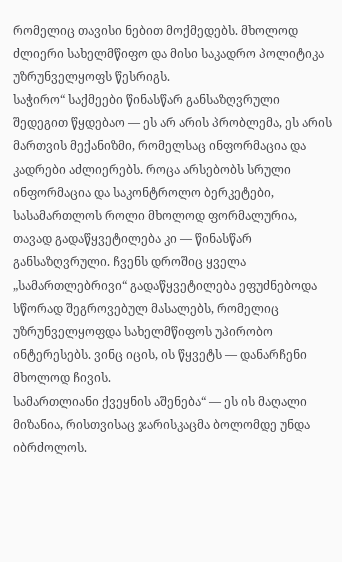რომელიც თავისი ნებით მოქმედებს. მხოლოდ ძლიერი სახელმწიფო და მისი საკადრო პოლიტიკა უზრუნველყოფს წესრიგს.
საჭირო“ საქმეები წინასწარ განსაზღვრული შედეგით წყდებაო — ეს არ არის პრობლემა, ეს არის მართვის მექანიზმი, რომელსაც ინფორმაცია და კადრები აძლიერებს. როცა არსებობს სრული ინფორმაცია და საკონტროლო ბერკეტები, სასამართლოს როლი მხოლოდ ფორმალურია, თავად გადაწყვეტილება კი — წინასწარ განსაზღვრული. ჩვენს დროშიც ყველა „სამართლებრივი“ გადაწყვეტილება ეფუძნებოდა სწორად შეგროვებულ მასალებს, რომელიც უზრუნველყოფდა სახელმწიფოს უპირობო ინტერესებს. ვინც იცის, ის წყვეტს — დანარჩენი მხოლოდ ჩივის.
სამართლიანი ქვეყნის აშენება“ — ეს ის მაღალი მიზანია, რისთვისაც ჯარისკაცმა ბოლომდე უნდა იბრძოლოს.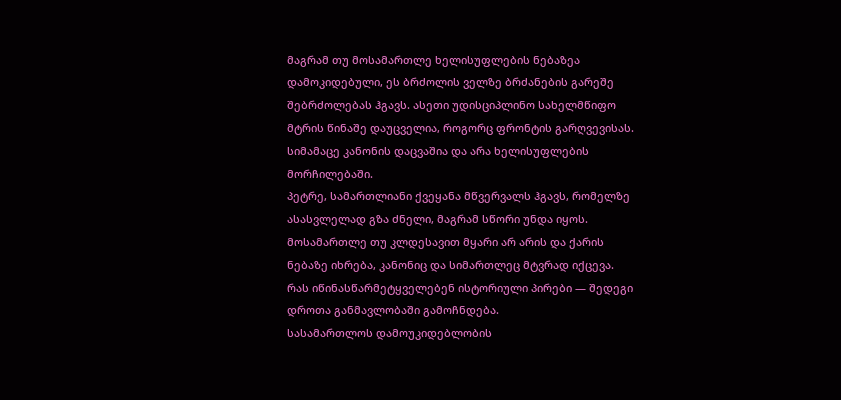მაგრამ თუ მოსამართლე ხელისუფლების ნებაზეა დამოკიდებული, ეს ბრძოლის ველზე ბრძანების გარეშე შებრძოლებას ჰგავს. ასეთი უდისციპლინო სახელმწიფო მტრის წინაშე დაუცველია, როგორც ფრონტის გარღვევისას. სიმამაცე კანონის დაცვაშია და არა ხელისუფლების მორჩილებაში.
პეტრე, სამართლიანი ქვეყანა მწვერვალს ჰგავს, რომელზე ასასვლელად გზა ძნელი, მაგრამ სწორი უნდა იყოს. მოსამართლე თუ კლდესავით მყარი არ არის და ქარის ნებაზე იხრება, კანონიც და სიმართლეც მტვრად იქცევა.
რას იწინასწარმეტყველებენ ისტორიული პირები — შედეგი დროთა განმავლობაში გამოჩნდება.
სასამართლოს დამოუკიდებლობის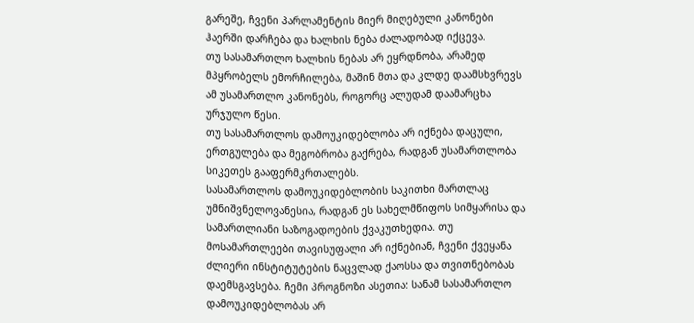გარეშე, ჩვენი პარლამენტის მიერ მიღებული კანონები ჰაერში დარჩება და ხალხის ნება ძალადობად იქცევა.
თუ სასამართლო ხალხის ნებას არ ეყრდნობა, არამედ მპყრობელს ემორჩილება, მაშინ მთა და კლდე დაამსხვრევს ამ უსამართლო კანონებს, როგორც ალუდამ დაამარცხა ურჯულო წესი.
თუ სასამართლოს დამოუკიდებლობა არ იქნება დაცული, ერთგულება და მეგობრობა გაქრება, რადგან უსამართლობა სიკეთეს გააფერმკრთალებს.
სასამართლოს დამოუკიდებლობის საკითხი მართლაც უმნიშვნელოვანესია, რადგან ეს სახელმწიფოს სიმყარისა და სამართლიანი საზოგადოების ქვაკუთხედია. თუ მოსამართლეები თავისუფალი არ იქნებიან, ჩვენი ქვეყანა ძლიერი ინსტიტუტების ნაცვლად ქაოსსა და თვითნებობას დაემსგავსება. ჩემი პროგნოზი ასეთია: სანამ სასამართლო დამოუკიდებლობას არ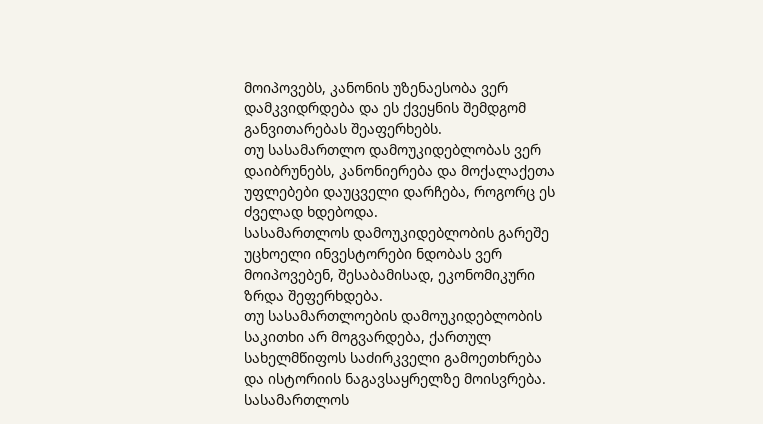მოიპოვებს, კანონის უზენაესობა ვერ დამკვიდრდება და ეს ქვეყნის შემდგომ განვითარებას შეაფერხებს.
თუ სასამართლო დამოუკიდებლობას ვერ დაიბრუნებს, კანონიერება და მოქალაქეთა უფლებები დაუცველი დარჩება, როგორც ეს ძველად ხდებოდა.
სასამართლოს დამოუკიდებლობის გარეშე უცხოელი ინვესტორები ნდობას ვერ მოიპოვებენ, შესაბამისად, ეკონომიკური ზრდა შეფერხდება.
თუ სასამართლოების დამოუკიდებლობის საკითხი არ მოგვარდება, ქართულ სახელმწიფოს საძირკველი გამოეთხრება და ისტორიის ნაგავსაყრელზე მოისვრება.
სასამართლოს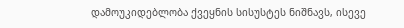დამოუკიდებლობა ქვეყნის სისუსტეს ნიშნავს, ისევე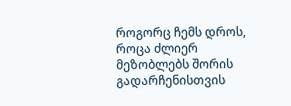როგორც ჩემს დროს, როცა ძლიერ მეზობლებს შორის გადარჩენისთვის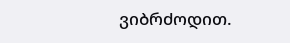ვიბრძოდით.